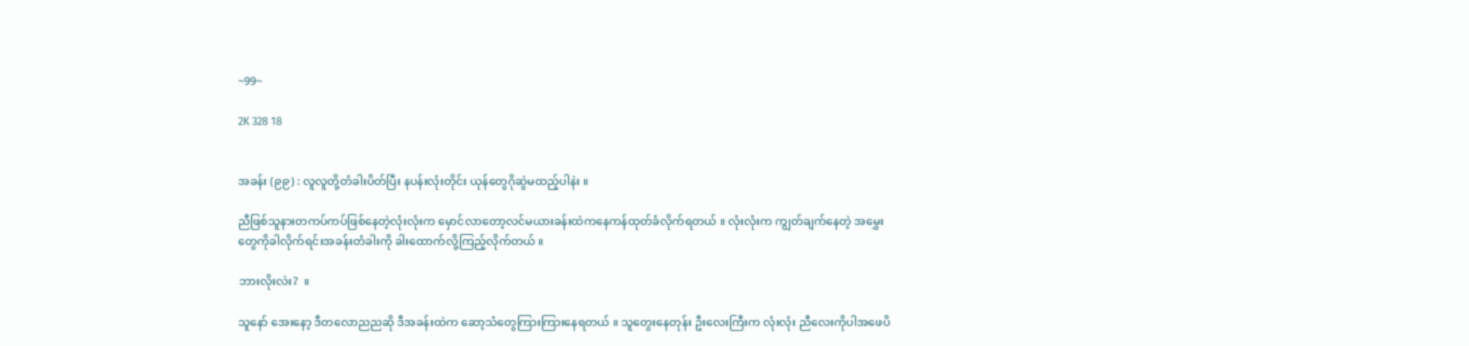~99~

2K 328 18


အခန်း (၉၉) : လူလူတို့တံခါးပိတ်ပြီး နပန်းလုံးတိုင်း ယုန်တွေဂိုဆွဲမထည့်ပါနဲး ။

ညီဖြစ်သူနားတကပ်ကပ်ဖြစ်နေတဲ့လုံးလုံးက မှောင်လာတော့လင်မယားခန်းထဲကနေကန်ထုတ်ခံလိုက်ရတယ် ။ လုံးလုံးက ကျွတ်ချက်နေတဲ့ အမွှေးတွေကိုခါလိုက်ရင်းအခန်းတံခါးကို ခါးထောက်လို့ကြည့်လိုက်တယ် ။

ဘားလိုးလဲး?  ။

သူနော် အေးနော့ ဒီတလောညညဆို ဒီအခန်းထဲက ဆော့သံတွေကြားကြားနေရတယ် ။ သူတွေးနေတုန်း ဦးလေးကြီးက လုံးလုံး ညီလေးကိုပါအဖေပိ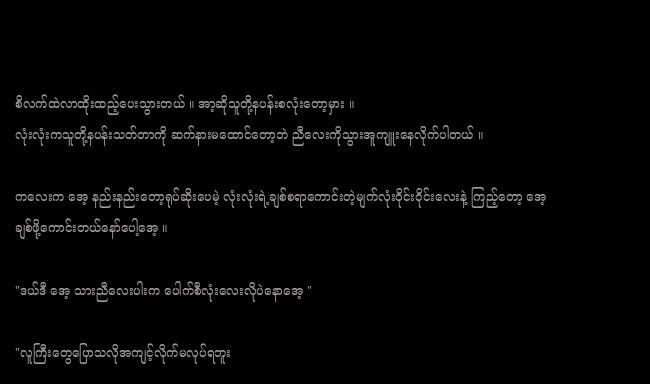စိလက်ထဲလာထိုးထည့်ပေးသွားတယ် ။ အာ့ဆိုသူတို့နပန်းစလုံးတော့မှား ။
လုံးလုံးကသူတို့နပန်းသတ်တာကို ဆက်နားမထောင်တော့ဘဲ ညီလေးကိုသွားအူကျူးနေလိုက်ပါတယ် ။

ကလေးက အေ့ နည်းနည်းတော့ရုပ်ဆိုးပေမဲ့ လုံးလုံးရဲ့ချစ်စရာကောင်းတဲ့မျက်လုံးဝိုင်းဝိုင်းလေးနဲ့ ကြည့်တော့ အေ့ ချစ်ဖို့ကောင်းတယ်နော်ပေါ့အေ့ ။

"ဒယ်ဒီ အေ့ သားညီလေးပါးက ပေါက်စီလုံးလေးလိုပဲနောအေ့ "

"လူကြီးတွေပြောသလိုအကျင့်လိုက်မလုပ်ရဘူး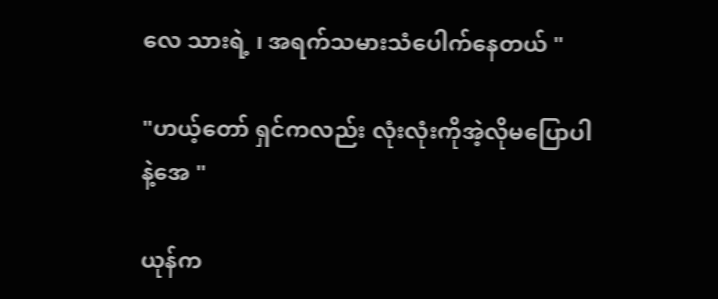လေ သားရဲ့ ၊ အရက်သမားသံပေါက်နေတယ် "

"ဟယ့်တော် ရှင်ကလည်း လုံးလုံးကိုအဲ့လိုမပြောပါနဲ့အေ "

ယုန်က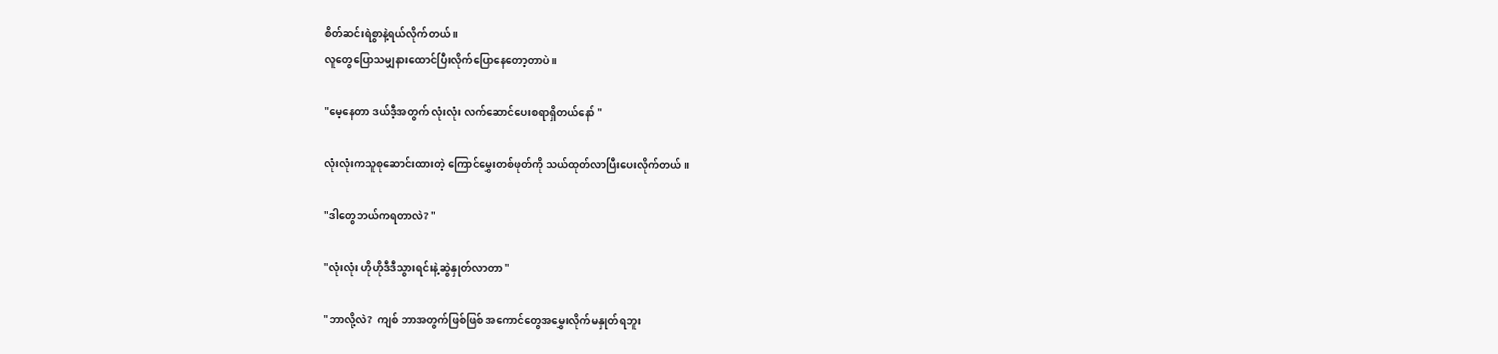စိတ်ဆင်းရဲစွာနဲ့ရယ်လိုက်တယ် ။
လူတွေပြောသမျှနားထောင်ပြီးလိုက်ပြောနေတော့တာပဲ ။

"မေ့နေတာ ဒယ်ဒီ့အတွက် လုံးလုံး လက်ဆောင်ပေးစရာရှိတယ်နော် "

လုံးလုံးကသူစုဆောင်းထားတဲ့ ကြောင်မွှေးတစ်ဖုတ်ကို သယ်ထုတ်လာပြီးပေးလိုက်တယ် ။

"ဒါတွေဘယ်ကရတာလဲ? "

"လုံးလုံး ဟိုဟိုဒီဒီသွားရင်းနဲ့ဆွဲနှုတ်လာတာ "

"ဘာလို့လဲ?  ကျစ် ဘာအတွက်ဖြစ်ဖြစ် အကောင်တွေအမွှေးလိုက်မနှုတ်ရဘူး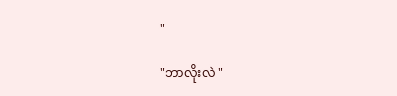"

"ဘာလိုးလဲ "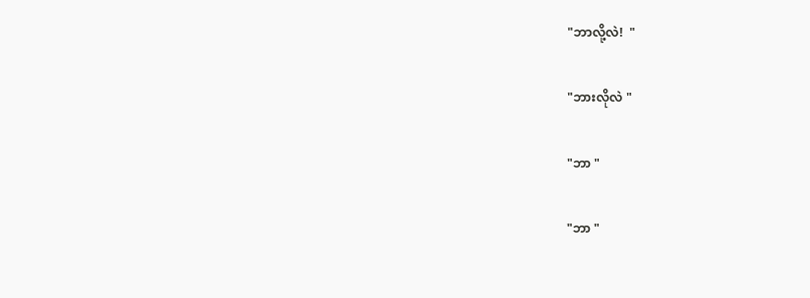"ဘာလို့လဲ!  "

"ဘားလိုလဲ "

"ဘာ "

"ဘာ "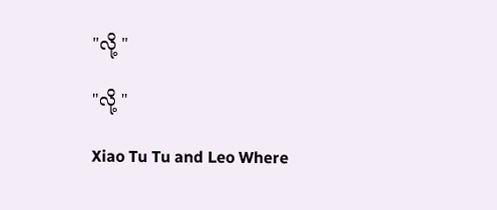"လို့ "

"လို့ "

Xiao Tu Tu and Leo Where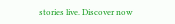stories live. Discover now